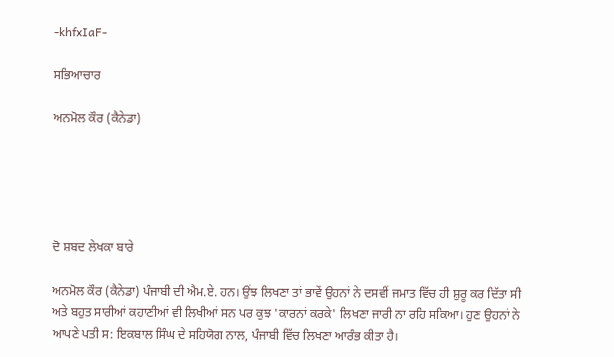-khfxIaF-

ਸਭਿਆਚਾਰ

ਅਨਮੋਲ ਕੌਰ (ਕੈਨੇਡਾ)





ਦੋ ਸ਼ਬਦ ਲੇਖਕਾ ਬਾਰੇ

ਅਨਮੋਲ ਕੌਰ (ਕੈਨੇਡਾ) ਪੰਜਾਬੀ ਦੀ ਐਮ.ਏ. ਹਨ। ਉਂਝ ਲਿਖਣਾ ਤਾਂ ਭਾਵੇਂ ਉਹਨਾਂ ਨੇ ਦਸਵੀਂ ਜਮਾਤ ਵਿੱਚ ਹੀ ਸ਼ੁਰੂ ਕਰ ਦਿੱਤਾ ਸੀ ਅਤੇ ਬਹੁਤ ਸਾਰੀਆਂ ਕਹਾਣੀਆਂ ਵੀ ਲਿਖੀਆਂ ਸਨ ਪਰ ਕੁਝ 'ਕਾਰਨਾਂ ਕਰਕੇ' ਲਿਖਣਾ ਜਾਰੀ ਨਾ ਰਹਿ ਸਕਿਆ। ਹੁਣ ਉਹਨਾਂ ਨੇ ਆਪਣੇ ਪਤੀ ਸ: ਇਕਬਾਲ ਸਿੰਘ ਦੇ ਸਹਿਯੋਗ ਨਾਲ, ਪੰਜਾਬੀ ਵਿੱਚ ਲਿਖਣਾ ਆਰੰਭ ਕੀਤਾ ਹੈ।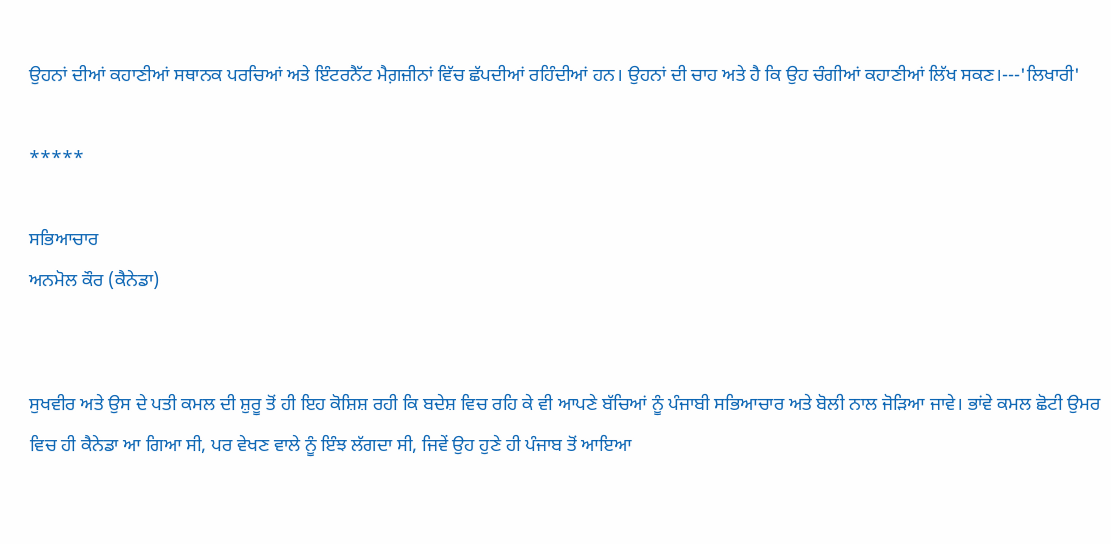ਉਹਨਾਂ ਦੀਆਂ ਕਹਾਣੀਆਂ ਸਥਾਨਕ ਪਰਚਿਆਂ ਅਤੇ ਇੰਟਰਨੈੱਟ ਮੈਗ਼ਜ਼ੀਨਾਂ ਵਿੱਚ ਛੱਪਦੀਆਂ ਰਹਿੰਦੀਆਂ ਹਨ। ਉਹਨਾਂ ਦੀ ਚਾਹ ਅਤੇ ਹੈ ਕਿ ਉਹ ਚੰਗੀਆਂ ਕਹਾਣੀਆਂ ਲਿੱਖ ਸਕਣ।---'ਲਿਖਾਰੀ'

*****

ਸਭਿਆਚਾਰ
ਅਨਮੋਲ ਕੌਰ (ਕੈਨੇਡਾ)


ਸੁਖਵੀਰ ਅਤੇ ਉਸ ਦੇ ਪਤੀ ਕਮਲ ਦੀ ਸ਼ੁਰੂ ਤੋਂ ਹੀ ਇਹ ਕੋਸ਼ਿਸ਼ ਰਹੀ ਕਿ ਬਦੇਸ਼ ਵਿਚ ਰਹਿ ਕੇ ਵੀ ਆਪਣੇ ਬੱਚਿਆਂ ਨੂੰ ਪੰਜਾਬੀ ਸਭਿਆਚਾਰ ਅਤੇ ਬੋਲੀ ਨਾਲ ਜੋੜਿਆ ਜਾਵੇ। ਭਾਂਵੇ ਕਮਲ ਛੋਟੀ ਉਮਰ ਵਿਚ ਹੀ ਕੈਨੇਡਾ ਆ ਗਿਆ ਸੀ, ਪਰ ਵੇਖਣ ਵਾਲੇ ਨੂੰ ਇੰਝ ਲੱਗਦਾ ਸੀ, ਜਿਵੇਂ ਉਹ ਹੁਣੇ ਹੀ ਪੰਜਾਬ ਤੋਂ ਆਇਆ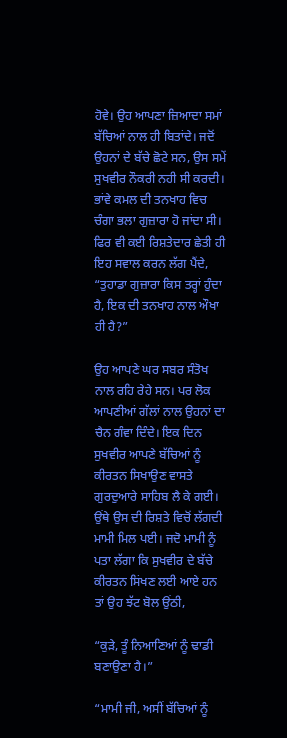ਹੋਵੇ। ਉਹ ਆਪਣਾ ਜ਼ਿਆਦਾ ਸਮਾਂ ਬੱਚਿਆਂ ਨਾਲ ਹੀ ਬਿਤਾਂਦੇ। ਜਦੋਂ ਉਹਨਾਂ ਦੇ ਬੱਚੇ ਛੋਟੇ ਸਨ, ਉਸ ਸਮੇਂ ਸੁਖਵੀਰ ਨੌਕਰੀ ਨਹੀ ਸੀ ਕਰਦੀ। ਭਾਂਵੇ ਕਮਲ ਦੀ ਤਨਖਾਹ ਵਿਚ ਚੰਗਾ ਭਲਾ ਗੁਜ਼ਾਰਾ ਹੋ ਜਾਂਦਾ ਸੀ। ਫਿਰ ਵੀ ਕਈ ਰਿਸ਼ਤੇਦਾਰ ਛੇਤੀ ਹੀ ਇਹ ਸਵਾਲ ਕਰਨ ਲੱਗ ਪੈਂਦੇ, “ਤੁਹਾਡਾ ਗੁਜ਼ਾਰਾ ਕਿਸ ਤਰ੍ਹਾਂ ਹੁੰਦਾ ਹੈ, ਇਕ ਦੀ ਤਨਖਾਹ ਨਾਲ ਔਖਾ ਹੀ ਹੈ?”

ਉਹ ਆਪਣੇ ਘਰ ਸਬਰ ਸੰਤੋਖ ਨਾਲ ਰਹਿ ਰੇਹੇ ਸਨ। ਪਰ ਲੋਕ ਆਪਣੀਆਂ ਗੱਲਾਂ ਨਾਲ ਉਹਨਾਂ ਦਾ ਚੈਨ ਗੰਵਾ ਦਿੰਦੇ। ਇਕ ਦਿਨ ਸੁਖਵੀਰ ਆਪਣੇ ਬੱਚਿਆਂ ਨੂੰ ਕੀਰਤਨ ਸਿਖਾਉਣ ਵਾਸਤੇ ਗੁਰਦੁਆਰੇ ਸਾਹਿਬ ਲੈ ਕੇ ਗਈ। ਉਂਥੇ ਉਸ ਦੀ ਰਿਸ਼ਤੇ ਵਿਚੋਂ ਲੱਗਦੀ ਮਾਮੀ ਮਿਲ ਪਈ। ਜਦੋ ਮਾਮੀ ਨੂੰ ਪਤਾ ਲੱਗਾ ਕਿ ਸੁਖਵੀਰ ਦੇ ਬੱਚੇ ਕੀਰਤਨ ਸਿਂਖਣ ਲਈ ਆਏ ਹਨ ਤਾਂ ਉਹ ਝੱਟ ਬੋਲ ਉਂਠੀ,

“ਕੁੜੇ, ਤੂੰ ਨਿਆਣਿਆਂ ਨੂੰ ਢਾਡੀ ਬਣਾਉਣਾ ਹੈ।”

“ਮਾਮੀ ਜੀ, ਅਸੀਂ ਬੱਚਿਆਂ ਨੂੰ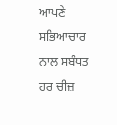ਆਪਣੇ ਸਭਿਆਚਾਰ ਨਾਲ ਸਬੰਧਤ ਹਰ ਚੀਜ਼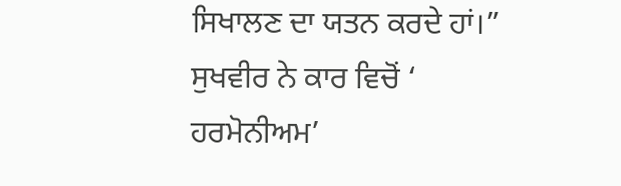ਸਿਖਾਲਣ ਦਾ ਯਤਨ ਕਰਦੇ ਹਾਂ।” ਸੁਖਵੀਰ ਨੇ ਕਾਰ ਵਿਚੋਂ ‘ ਹਰਮੋਨੀਅਮ’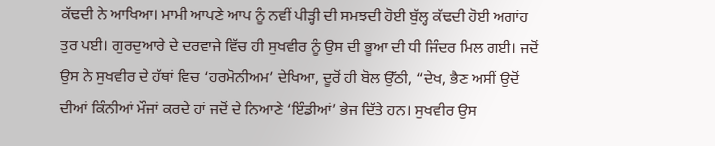ਕੱਢਦੀ ਨੇ ਆਖਿਆ। ਮਾਮੀ ਆਪਣੇ ਆਪ ਨੂੰ ਨਵੀਂ ਪੀੜ੍ਹੀ ਦੀ ਸਮਝਦੀ ਹੋਈ ਬੁੱਲ੍ਹ ਕੱਢਦੀ ਹੋਈ ਅਗਾਂਹ ਤੁਰ ਪਈ। ਗੁਰਦੁਆਰੇ ਦੇ ਦਰਵਾਜੇ ਵਿੱਚ ਹੀ ਸੁਖਵੀਰ ਨੂੰ ਉਸ ਦੀ ਭੂਆ ਦੀ ਧੀ ਜਿੰਦਰ ਮਿਲ ਗਈ। ਜਦੋਂ ਉਸ ਨੇ ਸੁਖਵੀਰ ਦੇ ਹੱਥਾਂ ਵਿਚ ‘ਹਰਮੋਨੀਅਮ’ ਦੇਖਿਆ, ਦੂਰੋਂ ਹੀ ਬੋਲ ਉੱਠੀ, “ਦੇਖ, ਭੈਣ ਅਸੀਂ ਉਦੋਂ ਦੀਆਂ ਕਿੰਨੀਆਂ ਮੌਜਾਂ ਕਰਦੇ ਹਾਂ ਜਦੋਂ ਦੇ ਨਿਆਣੇ ‘ਇੰਡੀਆਂ’ ਭੇਜ ਦਿੱਤੇ ਹਨ। ਸੁਖਵੀਰ ਉਸ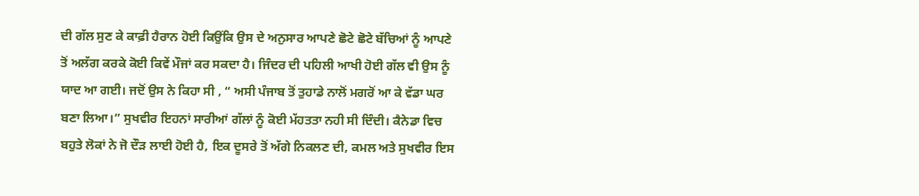ਦੀ ਗੱਲ ਸੁਣ ਕੇ ਕਾਫ਼ੀ ਹੈਰਾਨ ਹੋਈ ਕਿਉਂਕਿ ਉਸ ਦੇ ਅਨੁਸਾਰ ਆਪਣੇ ਛੋਟੇ ਛੋਟੇ ਬੱਚਿਆਂ ਨੂੰ ਆਪਣੇ ਤੋਂ ਅਲੱਗ ਕਰਕੇ ਕੋਈ ਕਿਵੇਂ ਮੌਜਾਂ ਕਰ ਸਕਦਾ ਹੈ। ਜਿੰਦਰ ਦੀ ਪਹਿਲੀ ਆਖੀ ਹੋਈ ਗੱਲ ਵੀ ਉਸ ਨੂੰ ਯਾਦ ਆ ਗਈ। ਜਦੋਂ ਉਸ ਨੇ ਕਿਹਾ ਸੀ , “ ਅਸੀ ਪੰਜਾਬ ਤੋਂ ਤੁਹਾਡੇ ਨਾਲੋਂ ਮਗਰੋਂ ਆ ਕੇ ਵੱਡਾ ਘਰ ਬਣਾ ਲਿਆ।” ਸੁਖਵੀਰ ਇਹਨਾਂ ਸਾਰੀਆਂ ਗੱਲਾਂ ਨੂੰ ਕੋਈ ਮੱਹਤਤਾ ਨਹੀ ਸੀ ਦਿੰਦੀ। ਕੈਨੇਡਾ ਵਿਚ ਬਹੁਤੇ ਲੋਕਾਂ ਨੇ ਜੋ ਦੌੜ ਲਾਈ ਹੋਈ ਹੈ, ਇਕ ਦੂਸਰੇ ਤੋਂ ਅੱਗੇ ਨਿਕਲਣ ਦੀ, ਕਮਲ ਅਤੇ ਸੁਖਵੀਰ ਇਸ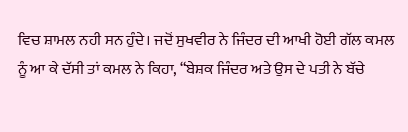ਵਿਚ ਸ਼ਾਮਲ ਨਹੀ ਸਨ ਹੁੰਦੇ। ਜਦੋਂ ਸੁਖਵੀਰ ਨੇ ਜਿੰਦਰ ਦੀ ਆਖੀ ਹੋਈ ਗੱਲ ਕਮਲ ਨੂੰ ਆ ਕੇ ਦੱਸੀ ਤਾਂ ਕਮਲ ਨੇ ਕਿਹਾ, “ਬੇਸ਼ਕ ਜਿੰਦਰ ਅਤੇ ਉਸ ਦੇ ਪਤੀ ਨੇ ਬੱਚੇ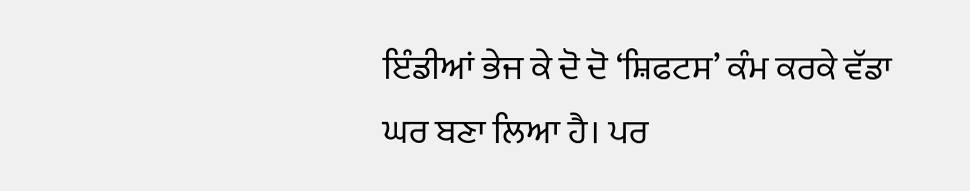ਇੰਡੀਆਂ ਭੇਜ ਕੇ ਦੋ ਦੋ ‘ਸ਼ਿਫਟਸ’ ਕੰਮ ਕਰਕੇ ਵੱਡਾ ਘਰ ਬਣਾ ਲਿਆ ਹੈ। ਪਰ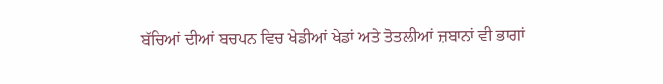ਬੱਚਿਆਂ ਦੀਆਂ ਬਚਪਨ ਵਿਚ ਖੇਡੀਆਂ ਖੇਡਾਂ ਅਤੇ ਤੋਤਲੀਆਂ ਜ਼ਬਾਨਾਂ ਵੀ ਭਾਗਾਂ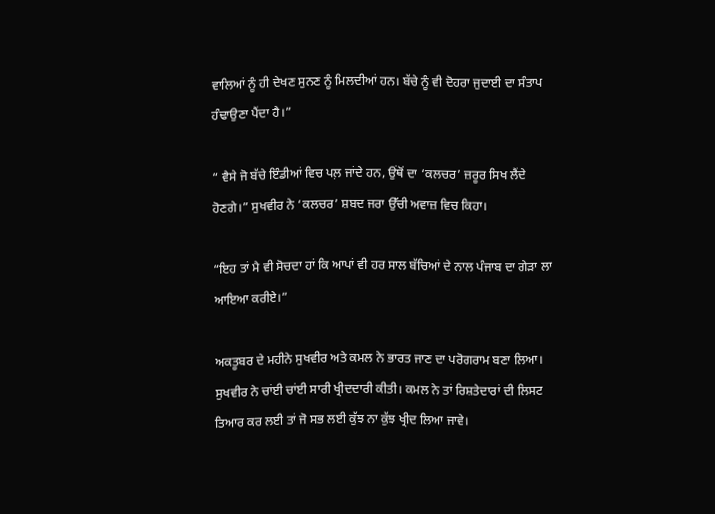ਵਾਲਿਆਂ ਨੂੰ ਹੀ ਦੇਖਣ ਸੁਨਣ ਨੂੰ ਮਿਲਦੀਆਂ ਹਨ। ਬੱਚੇ ਨੂੰ ਵੀ ਦੋਹਰਾ ਜੁਦਾਈ ਦਾ ਸੰਤਾਪ ਹੰਢਾਉਣਾ ਪੈਂਦਾ ਹੈ।”

“ ਵੈਸੇ ਜੋ ਬੱਚੇ ਇੰਡੀਆਂ ਵਿਚ ਪਲ਼ ਜਾਂਦੇ ਹਨ, ਉਂਥੋਂ ਦਾ ‘ਕਲਚਰ’ ਜ਼ਰੂਰ ਸਿਖ ਲੈਂਦੇ ਹੋਣਗੇ।” ਸੁਖਵੀਰ ਨੇ ‘ਕਲਚਰ’ ਸ਼ਬਦ ਜਰਾ ਉੱਚੀ ਅਵਾਜ਼ ਵਿਚ ਕਿਹਾ।

“ਇਹ ਤਾਂ ਮੈ ਵੀ ਸੋਚਦਾ ਹਾਂ ਕਿ ਆਪਾਂ ਵੀ ਹਰ ਸਾਲ ਬੱਚਿਆਂ ਦੇ ਨਾਲ ਪੰਜਾਬ ਦਾ ਗੇੜਾ ਲਾ ਆਇਆ ਕਰੀਏ।”

ਅਕਤੂਬਰ ਦੇ ਮਹੀਨੇ ਸੁਖਵੀਰ ਅਤੇ ਕਮਲ ਨੇ ਭਾਰਤ ਜਾਣ ਦਾ ਪਰੋਗਰਾਮ ਬਣਾ ਲਿਆ। ਸੁਖਵੀਰ ਨੇ ਚਾਂਈ ਚਾਂਈ ਸਾਰੀ ਖ੍ਰੀਦਦਾਰੀ ਕੀਤੀ। ਕਮਲ ਨੇ ਤਾਂ ਰਿਸ਼ਤੇਦਾਰਾਂ ਦੀ ਲਿਸਟ ਤਿਆਰ ਕਰ ਲਈ ਤਾਂ ਜੋ ਸਭ ਲਈ ਕੁੱਝ ਨਾ ਕੁੱਝ ਖ੍ਰੀਦ ਲਿਆ ਜਾਵੇ।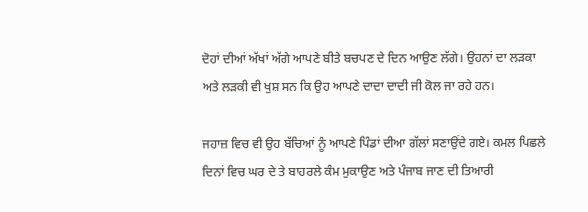ਦੋਹਾਂ ਦੀਆਂ ਅੱਖਾਂ ਅੱਗੇ ਆਪਣੇ ਬੀਤੇ ਬਚਪਣ ਦੇ ਦਿਨ ਆਉਣ ਲੱਗੇ। ਉਹਨਾਂ ਦਾ ਲੜਕਾ ਅਤੇ ਲੜਕੀ ਵੀ ਖੁਸ਼ ਸਨ ਕਿ ਉਹ ਆਪਣੇ ਦਾਦਾ ਦਾਦੀ ਜੀ ਕੋਲ ਜਾ ਰਹੇ ਹਨ।

ਜਹਾਜ਼ ਵਿਚ ਵੀ ਉਹ ਬੱਚਿਆਂ ਨੂੰ ਆਪਣੇ ਪਿੰਡਾਂ ਦੀਆ ਗੱਲਾਂ ਸਣਾਉਂਦੇ ਗਏ। ਕਮਲ ਪਿਛਲੇ ਦਿਨਾਂ ਵਿਚ ਘਰ ਦੇ ਤੇ ਬਾਹਰਲੇ ਕੰਮ ਮੁਕਾਉਣ ਅਤੇ ਪੰਜਾਬ ਜਾਣ ਦੀ ਤਿਆਰੀ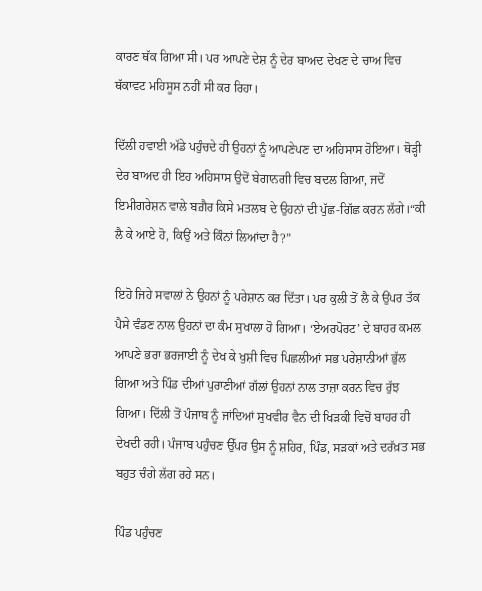ਕਾਰਣ ਥੱਕ ਗਿਆ ਸੀ। ਪਰ ਆਪਣੇ ਦੇਸ਼ ਨੂੰ ਦੇਰ ਬਾਅਦ ਦੇਖਣ ਦੇ ਚਾਅ ਵਿਚ ਥੱਕਾਵਟ ਮਹਿਸੂਸ ਨਹੀਂ ਸੀ ਕਰ ਰਿਹਾ।

ਦਿੱਲੀ ਹਵਾਈ ਅੱਡੇ ਪਹੁੰਚਦੇ ਹੀ ਉਹਨਾਂ ਨੂੰ ਆਪਣੇਪਣ ਦਾ ਅਹਿਸਾਸ ਹੋਇਆ। ਥੋੜ੍ਹੀ ਦੇਰ ਬਾਅਦ ਹੀ ਇਹ ਅਹਿਸਾਸ ਉਦੋਂ ਬੇਗਾਨਗੀ ਵਿਚ ਬਦਲ ਗਿਆ, ਜਦੋਂ ਇਮੀਗਰੇਸ਼ਨ ਵਾਲੇ ਬਗ਼ੈਰ ਕਿਸੇ ਮਤਲਬ ਦੇ ਉਹਨਾਂ ਦੀ ਪੁੱਛ-ਗਿੱਛ ਕਰਨ ਲੱਗੇ।“ਕੀ ਲੈ ਕੇ ਆਏ ਹੋ, ਕਿਉਂ ਅਤੇ ਕਿੰਨਾਂ ਲਿਆਂਦਾ ਹੈ?”

ਇਹੋ ਜਿਹੇ ਸਵਾਲਾਂ ਨੇ ਉਹਨਾਂ ਨੂੰ ਪਰੇਸ਼ਾਨ ਕਰ ਦਿੱਤਾ। ਪਰ ਕੁਲੀ ਤੋਂ ਲੈ ਕੇ ਉਂਪਰ ਤੱਕ ਪੈਸੇ ਵੰਡਣ ਨਾਲ ਉਹਨਾਂ ਦਾ ਕੰਮ ਸੁਖਾਲਾ ਹੋ ਗਿਆ। ‘ਏਅਰਪੋਰਟ’ ਦੇ ਬਾਹਰ ਕਮਲ ਆਪਣੇ ਭਰਾ ਭਰਜਾਈ ਨੂੰ ਦੇਖ ਕੇ ਖੁਸ਼ੀ ਵਿਚ ਪਿਛਲੀਆਂ ਸਭ ਪਰੇਸ਼ਾਨੀਆਂ ਭੁੱਲ ਗਿਆ ਅਤੇ ਪਿੰਡ ਦੀਆਂ ਪੁਰਾਣੀਆਂ ਗੱਲਾਂ ਉਹਨਾਂ ਨਾਲ ਤਾਜ਼ਾ ਕਰਨ ਵਿਚ ਰੁੱਝ ਗਿਆ। ਦਿੱਲੀ ਤੋਂ ਪੰਜਾਬ ਨੂੰ ਜਾਂਦਿਆਂ ਸੁਖਵੀਰ ਵੈਨ ਦੀ ਖਿੜਕੀ ਵਿਚੋਂ ਬਾਹਰ ਹੀ ਦੇਖਦੀ ਰਹੀ। ਪੰਜਾਬ ਪਹੁੰਚਣ ਉੱਪਰ ਉਸ ਨੂੰ ਸ਼ਹਿਰ, ਪਿੰਡ, ਸੜਕਾਂ ਅਤੇ ਦਰੱਖ਼ਤ ਸਭ ਬਹੁਤ ਚੰਗੇ ਲੱਗ ਰਹੇ ਸਨ।

ਪਿੰਡ ਪਹੁੰਚਣ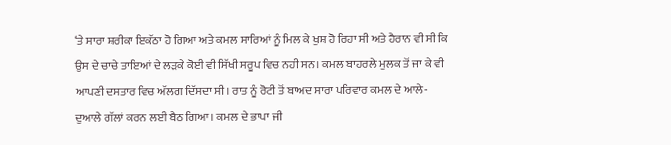‘ਤੇ ਸਾਰਾ ਸ਼ਰੀਕਾ ਇਕੱਠਾ ਹੋ ਗਿਆ ਅਤੇ ਕਮਲ ਸਾਰਿਆਂ ਨੂੰ ਮਿਲ ਕੇ ਖੁਸ਼ ਹੋ ਰਿਹਾ ਸੀ ਅਤੇ ਹੈਰਾਨ ਵੀ ਸੀ ਕਿ ਉਸ ਦੇ ਚਾਚੇ ਤਾਇਆਂ ਦੇ ਲੜਕੇ ਕੋਈ ਵੀ ਸਿੱਖੀ ਸਰੂਪ ਵਿਚ ਨਹੀ ਸਨ। ਕਮਲ ਬਾਹਰਲੇ ਮੁਲਕ ਤੋਂ ਜਾ ਕੇ ਵੀ ਆਪਣੀ ਦਸਤਾਰ ਵਿਚ ਅੱਲਗ ਦਿੱਸਦਾ ਸੀ। ਰਾਤ ਨੂੰ ਰੋਟੀ ਤੋਂ ਬਾਅਦ ਸਾਰਾ ਪਰਿਵਾਰ ਕਮਲ ਦੇ ਆਲੇ-ਦੁਆਲੇ ਗੱਲਾਂ ਕਰਨ ਲਈ ਬੈਠ ਗਿਆ। ਕਮਲ ਦੇ ਭਾਪਾ ਜੀ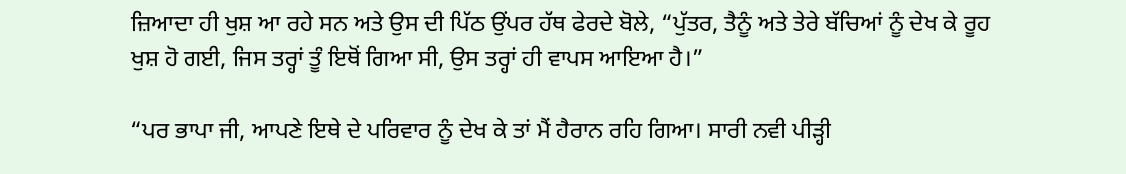ਜ਼ਿਆਦਾ ਹੀ ਖੁਸ਼ ਆ ਰਹੇ ਸਨ ਅਤੇ ਉਸ ਦੀ ਪਿੱਠ ਉਂਪਰ ਹੱਥ ਫੇਰਦੇ ਬੋਲੇ, “ਪੁੱਤਰ, ਤੈਨੂੰ ਅਤੇ ਤੇਰੇ ਬੱਚਿਆਂ ਨੂੰ ਦੇਖ ਕੇ ਰੂਹ ਖੁਸ਼ ਹੋ ਗਈ, ਜਿਸ ਤਰ੍ਹਾਂ ਤੂੰ ਇਥੋਂ ਗਿਆ ਸੀ, ਉਸ ਤਰ੍ਹਾਂ ਹੀ ਵਾਪਸ ਆਇਆ ਹੈ।”

“ਪਰ ਭਾਪਾ ਜੀ, ਆਪਣੇ ਇਥੇ ਦੇ ਪਰਿਵਾਰ ਨੂੰ ਦੇਖ ਕੇ ਤਾਂ ਮੈਂ ਹੈਰਾਨ ਰਹਿ ਗਿਆ। ਸਾਰੀ ਨਵੀ ਪੀੜ੍ਹੀ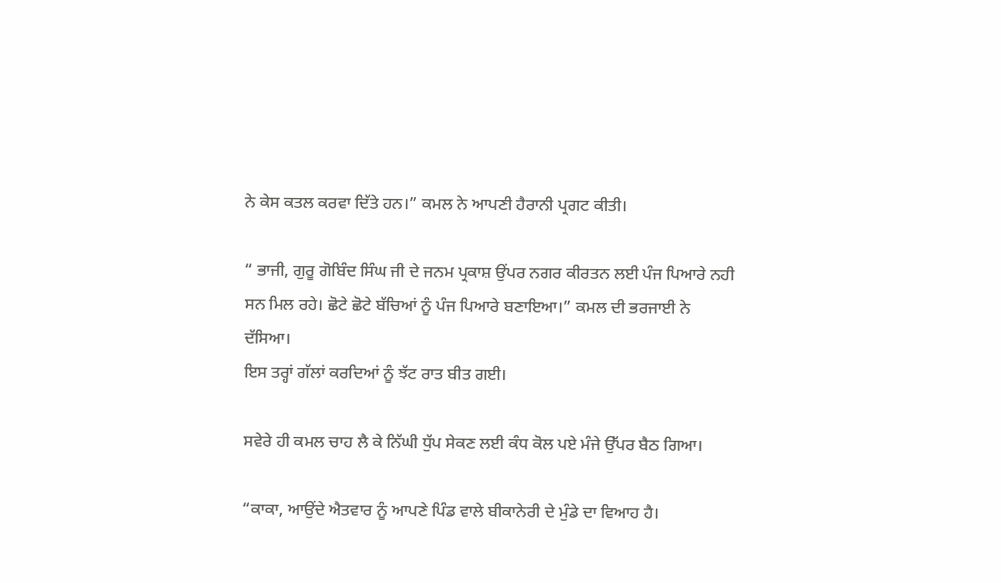ਨੇ ਕੇਸ ਕਤਲ ਕਰਵਾ ਦਿੱਤੇ ਹਨ।” ਕਮਲ ਨੇ ਆਪਣੀ ਹੈਰਾਨੀ ਪ੍ਰਗਟ ਕੀਤੀ।

“ ਭਾਜੀ, ਗੁਰੂ ਗੋਬਿੰਦ ਸਿੰਘ ਜੀ ਦੇ ਜਨਮ ਪ੍ਰਕਾਸ਼ ਉਂਪਰ ਨਗਰ ਕੀਰਤਨ ਲਈ ਪੰਜ ਪਿਆਰੇ ਨਹੀ ਸਨ ਮਿਲ ਰਹੇ। ਛੋਟੇ ਛੋਟੇ ਬੱਚਿਆਂ ਨੂੰ ਪੰਜ ਪਿਆਰੇ ਬਣਾਇਆ।” ਕਮਲ ਦੀ ਭਰਜਾਈ ਨੇ ਦੱਸਿਆ।
ਇਸ ਤਰ੍ਹਾਂ ਗੱਲਾਂ ਕਰਦਿਆਂ ਨੂੰ ਝੱਟ ਰਾਤ ਬੀਤ ਗਈ।

ਸਵੇਰੇ ਹੀ ਕਮਲ ਚਾਹ ਲੈ ਕੇ ਨਿੱਘੀ ਧੁੱਪ ਸੇਕਣ ਲਈ ਕੰਧ ਕੋਲ ਪਏ ਮੰਜੇ ਉੱਪਰ ਬੈਠ ਗਿਆ।

“ਕਾਕਾ, ਆਉਂਦੇ ਐਤਵਾਰ ਨੂੰ ਆਪਣੇ ਪਿੰਡ ਵਾਲੇ ਬੀਕਾਨੇਰੀ ਦੇ ਮੁੰਡੇ ਦਾ ਵਿਆਹ ਹੈ।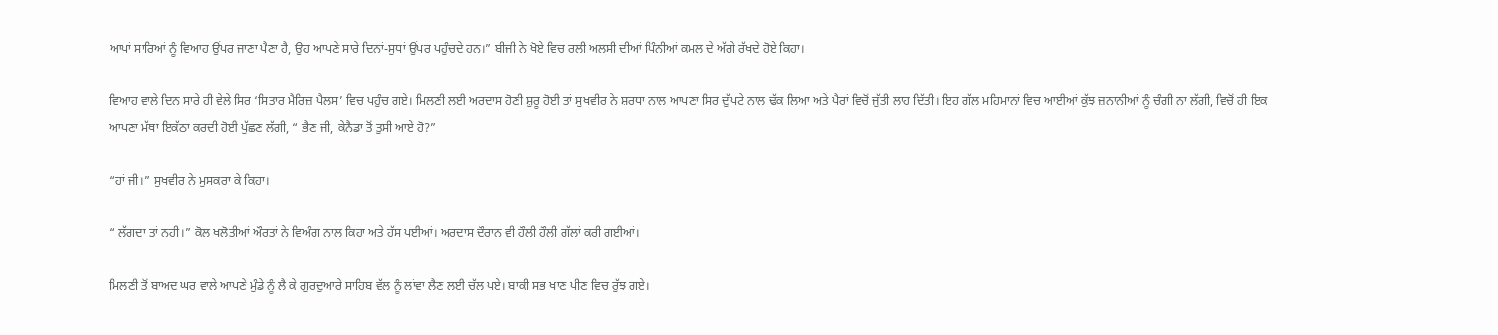ਆਪਾਂ ਸਾਰਿਆਂ ਨੂੰ ਵਿਆਹ ਉਂਪਰ ਜਾਣਾ ਪੈਣਾ ਹੈ, ਉਹ ਆਪਣੇ ਸਾਰੇ ਦਿਨਾਂ-ਸੁਧਾਂ ਉਂਪਰ ਪਹੁੰਚਦੇ ਹਨ।” ਬੀਜੀ ਨੇ ਖੋਏ ਵਿਚ ਰਲੀ ਅਲਸੀ ਦੀਆਂ ਪਿੰਨੀਆਂ ਕਮਲ ਦੇ ਅੱਗੇ ਰੱਖਦੇ ਹੋਏ ਕਿਹਾ।

ਵਿਆਹ ਵਾਲੇ ਦਿਨ ਸਾਰੇ ਹੀ ਵੇਲੇ ਸਿਰ ‘ਸਿਤਾਰ ਮੈਰਿਜ਼ ਪੈਲਸ’ ਵਿਚ ਪਹੁੰਚ ਗਏ। ਮਿਲਣੀ ਲਈ ਅਰਦਾਸ ਹੋਣੀ ਸ਼ੁਰੂ ਹੋਈ ਤਾਂ ਸੁਖਵੀਰ ਨੇ ਸ਼ਰਧਾ ਨਾਲ ਆਪਣਾ ਸਿਰ ਦੁੱਪਟੇ ਨਾਲ ਢੱਕ ਲਿਆ ਅਤੇ ਪੈਰਾਂ ਵਿਚੋਂ ਜੁੱਤੀ ਲਾਹ ਦਿੱਤੀ। ਇਹ ਗੱਲ ਮਹਿਮਾਨਾਂ ਵਿਚ ਆਈਆਂ ਕੁੱਝ ਜ਼ਨਾਨੀਆਂ ਨੂੰ ਚੰਗੀ ਨਾ ਲੱਗੀ, ਵਿਚੋਂ ਹੀ ਇਕ ਆਪਣਾ ਮੱਥਾ ਇਕੱਠਾ ਕਰਦੀ ਹੋਈ ਪੁੱਛਣ ਲੱਗੀ, “ ਭੈਣ ਜੀ, ਕੇਨੈਡਾ ਤੋਂ ਤੁਸੀ ਆਏ ਹੋ?”

“ਹਾਂ ਜੀ।” ਸੁਖਵੀਰ ਨੇ ਮੁਸਕਰਾ ਕੇ ਕਿਹਾ।

“ ਲੱਗਦਾ ਤਾਂ ਨਹੀ।” ਕੋਲ ਖਲੋਤੀਆਂ ਔਰਤਾਂ ਨੇ ਵਿਅੰਗ ਨਾਲ ਕਿਹਾ ਅਤੇ ਹੱਸ ਪਈਆਂ। ਅਰਦਾਸ ਦੌਰਾਨ ਵੀ ਹੌਲੀ ਹੌਲੀ ਗੱਲਾਂ ਕਰੀ ਗਈਆਂ।

ਮਿਲਣੀ ਤੋਂ ਬਾਅਦ ਘਰ ਵਾਲੇ ਆਪਣੇ ਮੁੰਡੇ ਨੂੰ ਲੈ ਕੇ ਗੁਰਦੁਆਰੇ ਸਾਹਿਬ ਵੱਲ ਨੂੰ ਲਾਂਵਾ ਲੈਣ ਲਈ ਚੱਲ ਪਏ। ਬਾਕੀ ਸਭ ਖਾਣ ਪੀਣ ਵਿਚ ਰੁੱਝ ਗਏ।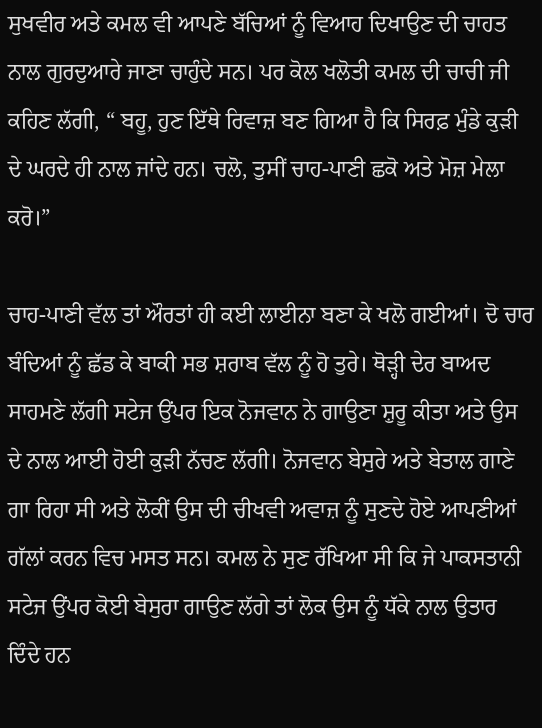ਸੁਖਵੀਰ ਅਤੇ ਕਮਲ ਵੀ ਆਪਣੇ ਬੱਚਿਆਂ ਨੂੰ ਵਿਆਹ ਦਿਖਾਉਣ ਦੀ ਚਾਹਤ ਨਾਲ ਗੁਰਦੁਆਰੇ ਜਾਣਾ ਚਾਹੁੰਦੇ ਸਨ। ਪਰ ਕੋਲ ਖਲੋਤੀ ਕਮਲ ਦੀ ਚਾਚੀ ਜੀ ਕਹਿਣ ਲੱਗੀ, “ ਬਹੂ, ਹੁਣ ਇੱਥੇ ਰਿਵਾਜ਼ ਬਣ ਗਿਆ ਹੈ ਕਿ ਸਿਰਫ਼ ਮੁੰਡੇ ਕੁੜੀ ਦੇ ਘਰਦੇ ਹੀ ਨਾਲ ਜਾਂਦੇ ਹਨ। ਚਲੋ, ਤੁਸੀਂ ਚਾਹ-ਪਾਣੀ ਛਕੋ ਅਤੇ ਮੋਜ਼ ਮੇਲਾ ਕਰੋ।”

ਚਾਹ-ਪਾਣੀ ਵੱਲ ਤਾਂ ਔਰਤਾਂ ਹੀ ਕਈ ਲਾਈਨਾ ਬਣਾ ਕੇ ਖਲੋ ਗਈਆਂ। ਦੋ ਚਾਰ ਬੰਦਿਆਂ ਨੂੰ ਛੱਡ ਕੇ ਬਾਕੀ ਸਭ ਸ਼ਰਾਬ ਵੱਲ ਨੂੰ ਹੋ ਤੁਰੇ। ਥੋੜ੍ਹੀ ਦੇਰ ਬਾਅਦ ਸਾਹਮਣੇ ਲੱਗੀ ਸਟੇਜ ਉਂਪਰ ਇਕ ਨੋਜਵਾਨ ਨੇ ਗਾਉਣਾ ਸ਼ੁਰੂ ਕੀਤਾ ਅਤੇ ਉਸ ਦੇ ਨਾਲ ਆਈ ਹੋਈ ਕੁੜੀ ਨੱਚਣ ਲੱਗੀ। ਨੋਜਵਾਨ ਬੇਸੁਰੇ ਅਤੇ ਬੇਤਾਲ ਗਾਣੇ ਗਾ ਰਿਹਾ ਸੀ ਅਤੇ ਲੋਕੀਂ ਉਸ ਦੀ ਚੀਖਵੀ ਅਵਾਜ਼ ਨੂੰ ਸੁਣਦੇ ਹੋਏ ਆਪਣੀਆਂ ਗੱਲਾਂ ਕਰਨ ਵਿਚ ਮਸਤ ਸਨ। ਕਮਲ ਨੇ ਸੁਣ ਰੱਖਿਆ ਸੀ ਕਿ ਜੇ ਪਾਕਸਤਾਨੀ ਸਟੇਜ ਉਂਪਰ ਕੋਈ ਬੇਸੁਰਾ ਗਾਉਣ ਲੱਗੇ ਤਾਂ ਲੋਕ ਉਸ ਨੂੰ ਧੱਕੇ ਨਾਲ ਉਤਾਰ ਦਿੰਦੇ ਹਨ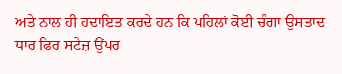ਅਤੇ ਨਾਲ ਹੀ ਹਦਾਇਤ ਕਰਦੇ ਹਨ ਕਿ ਪਹਿਲਾਂ ਕੋਈ ਚੰਗਾ ਉਸਤਾਦ ਧਾਰ ਫਿਰ ਸਟੇਜ਼ ਉਂਪਰ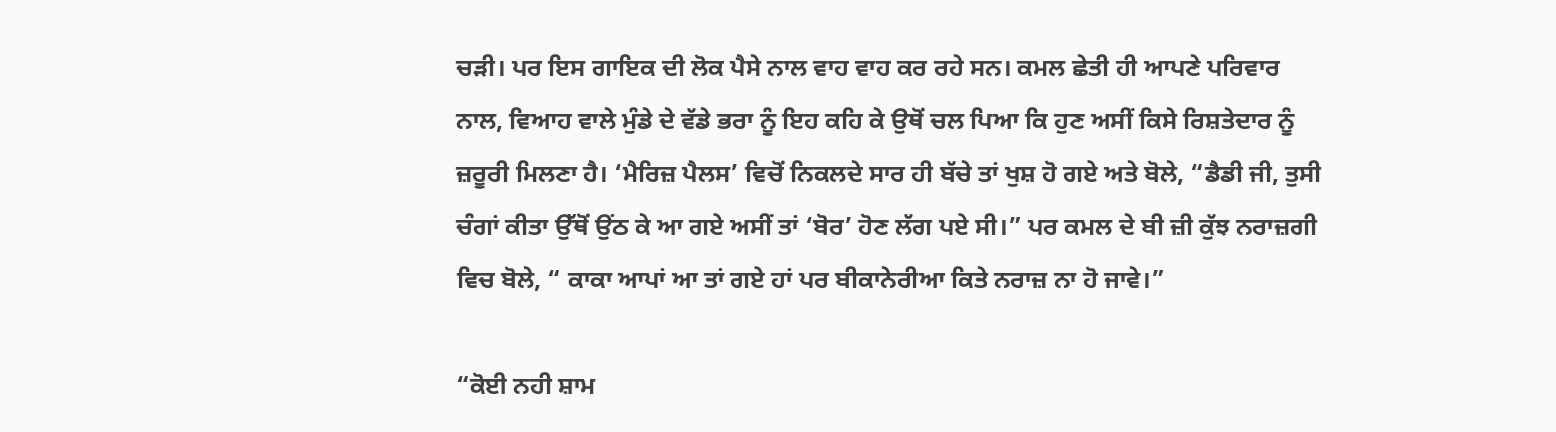ਚੜੀ। ਪਰ ਇਸ ਗਾਇਕ ਦੀ ਲੋਕ ਪੈਸੇ ਨਾਲ ਵਾਹ ਵਾਹ ਕਰ ਰਹੇ ਸਨ। ਕਮਲ ਛੇਤੀ ਹੀ ਆਪਣੇ ਪਰਿਵਾਰ ਨਾਲ, ਵਿਆਹ ਵਾਲੇ ਮੁੰਡੇ ਦੇ ਵੱਡੇ ਭਰਾ ਨੂੰ ਇਹ ਕਹਿ ਕੇ ਉਥੋਂ ਚਲ ਪਿਆ ਕਿ ਹੁਣ ਅਸੀਂ ਕਿਸੇ ਰਿਸ਼ਤੇਦਾਰ ਨੂੰ ਜ਼ਰੂਰੀ ਮਿਲਣਾ ਹੈ। ‘ਮੈਰਿਜ਼ ਪੈਲਸ’ ਵਿਚੋਂ ਨਿਕਲਦੇ ਸਾਰ ਹੀ ਬੱਚੇ ਤਾਂ ਖੁਸ਼ ਹੋ ਗਏ ਅਤੇ ਬੋਲੇ, “ਡੈਡੀ ਜੀ, ਤੁਸੀ ਚੰਗਾਂ ਕੀਤਾ ਉੱਥੋਂ ਉਂਠ ਕੇ ਆ ਗਏ ਅਸੀਂ ਤਾਂ ‘ਬੋਰ’ ਹੋਣ ਲੱਗ ਪਏ ਸੀ।” ਪਰ ਕਮਲ ਦੇ ਬੀ ਜ਼ੀ ਕੁੱਝ ਨਰਾਜ਼ਗੀ ਵਿਚ ਬੋਲੇ, “ ਕਾਕਾ ਆਪਾਂ ਆ ਤਾਂ ਗਏ ਹਾਂ ਪਰ ਬੀਕਾਨੇਰੀਆ ਕਿਤੇ ਨਰਾਜ਼ ਨਾ ਹੋ ਜਾਵੇ।”

“ਕੋਈ ਨਹੀ ਸ਼ਾਮ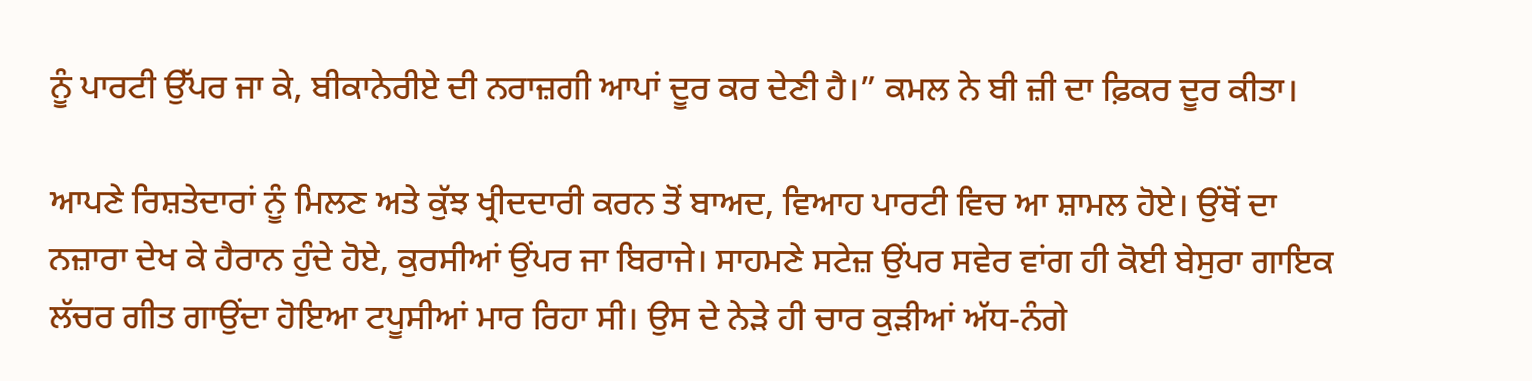ਨੂੰ ਪਾਰਟੀ ਉੱਪਰ ਜਾ ਕੇ, ਬੀਕਾਨੇਰੀਏ ਦੀ ਨਰਾਜ਼ਗੀ ਆਪਾਂ ਦੂਰ ਕਰ ਦੇਣੀ ਹੈ।” ਕਮਲ ਨੇ ਬੀ ਜ਼ੀ ਦਾ ਫ਼ਿਕਰ ਦੂਰ ਕੀਤਾ।

ਆਪਣੇ ਰਿਸ਼ਤੇਦਾਰਾਂ ਨੂੰ ਮਿਲਣ ਅਤੇ ਕੁੱਝ ਖ੍ਰੀਦਦਾਰੀ ਕਰਨ ਤੋਂ ਬਾਅਦ, ਵਿਆਹ ਪਾਰਟੀ ਵਿਚ ਆ ਸ਼ਾਮਲ ਹੋਏ। ਉਂਥੋਂ ਦਾ ਨਜ਼ਾਰਾ ਦੇਖ ਕੇ ਹੈਰਾਨ ਹੁੰਦੇ ਹੋਏ, ਕੁਰਸੀਆਂ ਉਂਪਰ ਜਾ ਬਿਰਾਜੇ। ਸਾਹਮਣੇ ਸਟੇਜ਼ ਉਂਪਰ ਸਵੇਰ ਵਾਂਗ ਹੀ ਕੋਈ ਬੇਸੁਰਾ ਗਾਇਕ ਲੱਚਰ ਗੀਤ ਗਾਉਂਦਾ ਹੋਇਆ ਟਪੂਸੀਆਂ ਮਾਰ ਰਿਹਾ ਸੀ। ਉਸ ਦੇ ਨੇੜੇ ਹੀ ਚਾਰ ਕੁੜੀਆਂ ਅੱਧ-ਨੰਗੇ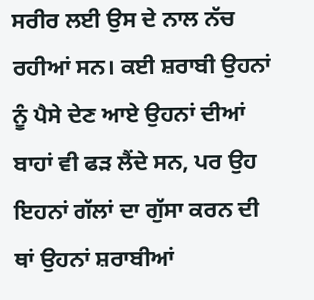ਸਰੀਰ ਲਈ ਉਸ ਦੇ ਨਾਲ ਨੱਚ ਰਹੀਆਂ ਸਨ। ਕਈ ਸ਼ਰਾਬੀ ਉਹਨਾਂ ਨੂੰ ਪੈਸੇ ਦੇਣ ਆਏ ਉਹਨਾਂ ਦੀਆਂ ਬਾਹਾਂ ਵੀ ਫੜ ਲੈਂਦੇ ਸਨ, ਪਰ ਉਹ ਇਹਨਾਂ ਗੱਲਾਂ ਦਾ ਗੁੱਸਾ ਕਰਨ ਦੀ ਥਾਂ ਉਹਨਾਂ ਸ਼ਰਾਬੀਆਂ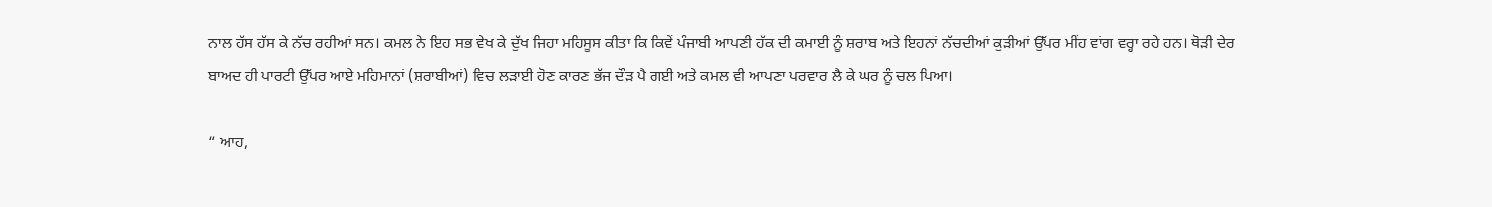ਨਾਲ ਹੱਸ ਹੱਸ ਕੇ ਨੱਚ ਰਹੀਆਂ ਸਨ। ਕਮਲ ਨੇ ਇਹ ਸਭ ਵੇਖ ਕੇ ਦੁੱਖ ਜਿਹਾ ਮਹਿਸੂਸ ਕੀਤਾ ਕਿ ਕਿਵੇਂ ਪੰਜਾਬੀ ਆਪਣੀ ਹੱਕ ਦੀ ਕਮਾਈ ਨੂੰ ਸ਼ਰਾਬ ਅਤੇ ਇਹਨਾਂ ਨੱਚਦੀਆਂ ਕੁੜੀਆਂ ਉੱਪਰ ਮੀਂਹ ਵਾਂਗ ਵਰ੍ਹਾ ਰਹੇ ਹਨ। ਥੋੜੀ ਦੇਰ ਬਾਅਦ ਹੀ ਪਾਰਟੀ ਉੱਪਰ ਆਏ ਮਹਿਮਾਨਾਂ (ਸ਼ਰਾਬੀਆਂ) ਵਿਚ ਲੜਾਈ ਹੋਣ ਕਾਰਣ ਭੱਜ ਦੌੜ ਪੈ ਗਈ ਅਤੇ ਕਮਲ ਵੀ ਆਪਣਾ ਪਰਵਾਰ ਲੈ ਕੇ ਘਰ ਨੂੰ ਚਲ ਪਿਆ।

“ ਆਹ,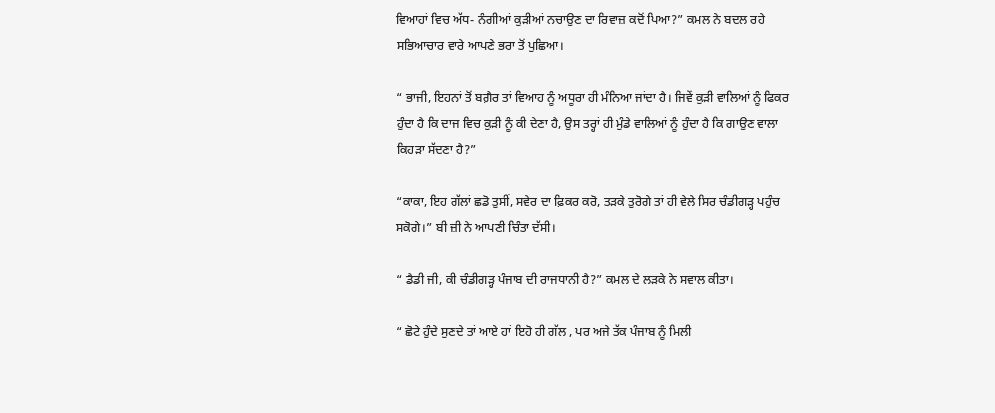ਵਿਆਹਾਂ ਵਿਚ ਅੱਧ- ਨੰਗੀਆਂ ਕੁੜੀਆਂ ਨਚਾਉਣ ਦਾ ਰਿਵਾਜ਼ ਕਦੋਂ ਪਿਆ?” ਕਮਲ ਨੇ ਬਦਲ ਰਹੇ ਸਭਿਆਚਾਰ ਵਾਰੇ ਆਪਣੇ ਭਰਾ ਤੋਂ ਪੁਛਿਆ।

“ ਭਾਜੀ, ਇਹਨਾਂ ਤੋਂ ਬਗ਼ੈਰ ਤਾਂ ਵਿਆਹ ਨੂੰ ਅਧੂਰਾ ਹੀ ਮੰਨਿਆ ਜਾਂਦਾ ਹੈ। ਜਿਵੇਂ ਕੁੜੀ ਵਾਲਿਆਂ ਨੂੰ ਫਿਕਰ ਹੁੰਦਾ ਹੈ ਕਿ ਦਾਜ ਵਿਚ ਕੁੜੀ ਨੂੰ ਕੀ ਦੇਣਾ ਹੈ, ਉਸ ਤਰ੍ਹਾਂ ਹੀ ਮੁੰਡੇ ਵਾਲਿਆਂ ਨੂੰ ਹੁੰਦਾ ਹੈ ਕਿ ਗਾਉਣ ਵਾਲਾ ਕਿਹੜਾ ਸੱਦਣਾ ਹੈ?”

“ਕਾਕਾ, ਇਹ ਗੱਲਾਂ ਛਡੋ ਤੁਸੀਂ, ਸਵੇਰ ਦਾ ਫ਼ਿਕਰ ਕਰੋ, ਤੜਕੇ ਤੁਰੋਗੇ ਤਾਂ ਹੀ ਵੇਲੇ ਸਿਰ ਚੰਡੀਗੜ੍ਹ ਪਹੁੰਚ ਸਕੋਗੇ।” ਬੀ ਜ਼ੀ ਨੇ ਆਪਣੀ ਚਿੰਤਾ ਦੱਸੀ।

“ ਡੈਡੀ ਜੀ, ਕੀ ਚੰਡੀਗੜ੍ਹ ਪੰਜਾਬ ਦੀ ਰਾਜਧਾਨੀ ਹੈ?” ਕਮਲ ਦੇ ਲੜਕੇ ਨੇ ਸਵਾਲ ਕੀਤਾ।

“ ਛੋਟੇ ਹੁੰਦੇ ਸੁਣਦੇ ਤਾਂ ਆਏ ਹਾਂ ਇਹੋ ਹੀ ਗੱਲ , ਪਰ ਅਜੇ ਤੱਕ ਪੰਜਾਬ ਨੂੰ ਮਿਲੀ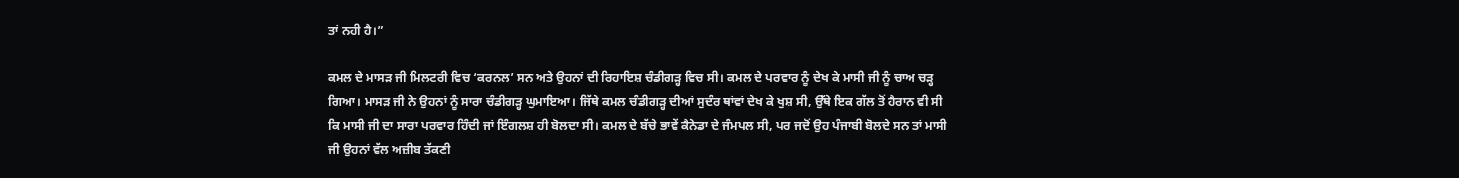ਤਾਂ ਨਹੀ ਹੈ।”

ਕਮਲ ਦੇ ਮਾਸੜ ਜੀ ਮਿਲਟਰੀ ਵਿਚ ‘ਕਰਨਲ’ ਸਨ ਅਤੇ ਉਹਨਾਂ ਦੀ ਰਿਹਾਇਸ਼ ਚੰਡੀਗੜ੍ਹ ਵਿਚ ਸੀ। ਕਮਲ ਦੇ ਪਰਵਾਰ ਨੂੰ ਦੇਖ ਕੇ ਮਾਸੀ ਜੀ ਨੂੰ ਚਾਅ ਚੜ੍ਹ ਗਿਆ। ਮਾਸੜ ਜੀ ਨੇ ਉਹਨਾਂ ਨੂੰ ਸਾਰਾ ਚੰਡੀਗੜ੍ਹ ਘੁਮਾਇਆ। ਜਿੱਥੇ ਕਮਲ ਚੰਡੀਗੜ੍ਹ ਦੀਆਂ ਸੁਦੰਰ ਥਾਂਵਾਂ ਦੇਖ ਕੇ ਖੁਸ਼ ਸੀ, ਉੱਥੇ ਇਕ ਗੱਲ ਤੋਂ ਹੈਰਾਨ ਵੀ ਸੀ ਕਿ ਮਾਸੀ ਜੀ ਦਾ ਸਾਰਾ ਪਰਵਾਰ ਹਿੰਦੀ ਜਾਂ ਇੰਗਲਸ਼ ਹੀ ਬੋਲਦਾ ਸੀ। ਕਮਲ ਦੇ ਬੱਚੇ ਭਾਵੇਂ ਕੈਨੇਡਾ ਦੇ ਜੰਮਪਲ ਸੀ, ਪਰ ਜਦੋਂ ਉਹ ਪੰਜਾਬੀ ਬੋਲਦੇ ਸਨ ਤਾਂ ਮਾਸੀ ਜੀ ਉਹਨਾਂ ਵੱਲ ਅਜ਼ੀਬ ਤੱਕਣੀ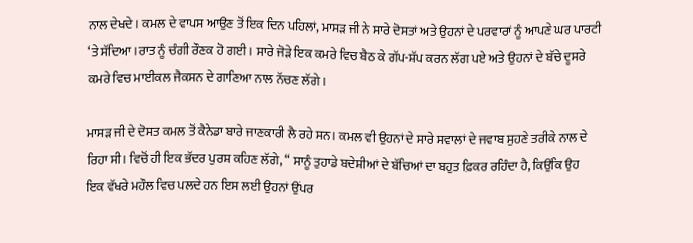ਨਾਲ ਦੇਖਦੇ। ਕਮਲ ਦੇ ਵਾਪਸ ਆਉਣ ਤੋਂ ਇਕ ਦਿਨ ਪਹਿਲਾਂ, ਮਾਸੜ ਜੀ ਨੇ ਸਾਰੇ ਦੋਸਤਾਂ ਅਤੇ ਉਹਨਾਂ ਦੇ ਪਰਵਾਰਾਂ ਨੂੰ ਆਪਣੇ ਘਰ ਪਾਰਟੀ ‘ਤੇ ਸੱਦਿਆ।ਰਾਤ ਨੂੰ ਚੰਗੀ ਰੌਣਕ ਹੋ ਗਈ। ਸਾਰੇ ਜੋੜੇ ਇਕ ਕਮਰੇ ਵਿਚ ਬੈਠ ਕੇ ਗੱਪ-ਸ਼ੱਪ ਕਰਨ ਲੱਗ ਪਏ ਅਤੇ ਉਹਨਾਂ ਦੇ ਬੱਚੇ ਦੂਸਰੇ ਕਮਰੇ ਵਿਚ ਮਾਈਕਲ ਜੈਕਸਨ ਦੇ ਗਾਣਿਆ ਨਾਲ ਨੱਚਣ ਲੱਗੇ।

ਮਾਸੜ ਜੀ ਦੇ ਦੋਸਤ ਕਮਲ ਤੋਂ ਕੈਨੇਡਾ ਬਾਰੇ ਜਾਣਕਾਰੀ ਲੈ ਰਹੇ ਸਨ। ਕਮਲ ਵੀ ਉਹਨਾਂ ਦੇ ਸਾਰੇ ਸਵਾਲਾਂ ਦੇ ਜਵਾਬ ਸੁਹਣੇ ਤਰੀਕੇ ਨਾਲ ਦੇ ਰਿਹਾ ਸੀ। ਵਿਚੋਂ ਹੀ ਇਕ ਭੱਦਰ ਪੁਰਸ਼ ਕਹਿਣ ਲੱਗੇ, “ ਸਾਨੂੰ ਤੁਹਾਡੇ ਬਦੇਸ਼ੀਆਂ ਦੇ ਬੱਚਿਆਂ ਦਾ ਬਹੁਤ ਫ਼ਿਕਰ ਰਹਿੰਦਾ ਹੈ, ਕਿਉਂਕਿ ਉਹ ਇਕ ਵੱਖਰੇ ਮਹੌਲ ਵਿਚ ਪਲਦੇ ਹਨ ਇਸ ਲਈ ਉਹਨਾਂ ਉਂਪਰ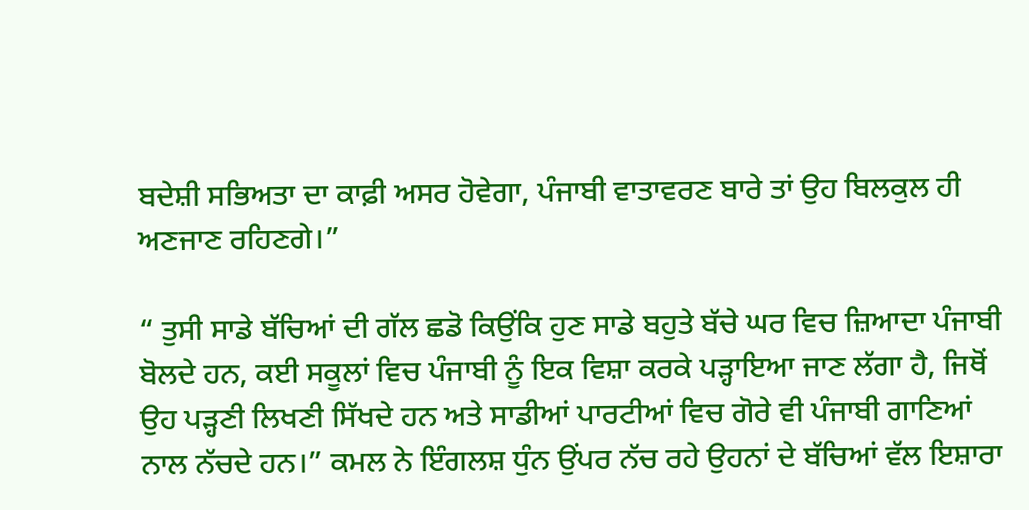ਬਦੇਸ਼ੀ ਸਭਿਅਤਾ ਦਾ ਕਾਫ਼ੀ ਅਸਰ ਹੋਵੇਗਾ, ਪੰਜਾਬੀ ਵਾਤਾਵਰਣ ਬਾਰੇ ਤਾਂ ਉਹ ਬਿਲਕੁਲ ਹੀ ਅਣਜਾਣ ਰਹਿਣਗੇ।”

“ ਤੁਸੀ ਸਾਡੇ ਬੱਚਿਆਂ ਦੀ ਗੱਲ ਛਡੋ ਕਿਉਂਕਿ ਹੁਣ ਸਾਡੇ ਬਹੁਤੇ ਬੱਚੇ ਘਰ ਵਿਚ ਜ਼ਿਆਦਾ ਪੰਜਾਬੀ ਬੋਲਦੇ ਹਨ, ਕਈ ਸਕੂਲਾਂ ਵਿਚ ਪੰਜਾਬੀ ਨੂੰ ਇਕ ਵਿਸ਼ਾ ਕਰਕੇ ਪੜ੍ਹਾਇਆ ਜਾਣ ਲੱਗਾ ਹੈ, ਜਿਥੋਂ ਉਹ ਪੜ੍ਹਣੀ ਲਿਖਣੀ ਸਿੱਖਦੇ ਹਨ ਅਤੇ ਸਾਡੀਆਂ ਪਾਰਟੀਆਂ ਵਿਚ ਗੋਰੇ ਵੀ ਪੰਜਾਬੀ ਗਾਣਿਆਂ ਨਾਲ ਨੱਚਦੇ ਹਨ।” ਕਮਲ ਨੇ ਇੰਗਲਸ਼ ਧੁੰਨ ਉਂਪਰ ਨੱਚ ਰਹੇ ਉਹਨਾਂ ਦੇ ਬੱਚਿਆਂ ਵੱਲ ਇਸ਼ਾਰਾ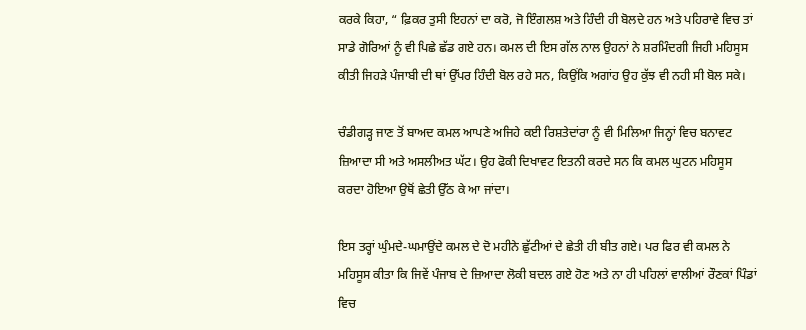ਕਰਕੇ ਕਿਹਾ, “ ਫ਼ਿਕਰ ਤੁਸੀ ਇਹਨਾਂ ਦਾ ਕਰੋ, ਜੋ ਇੰਗਲਸ਼ ਅਤੇ ਹਿੰਦੀ ਹੀ ਬੋਲਦੇ ਹਨ ਅਤੇ ਪਹਿਰਾਵੇ ਵਿਚ ਤਾਂ ਸਾਡੇ ਗੋਰਿਆਂ ਨੂੰ ਵੀ ਪਿਛੇ ਛੱਡ ਗਏ ਹਨ। ਕਮਲ ਦੀ ਇਸ ਗੱਲ ਨਾਲ ਉਹਨਾਂ ਨੇ ਸ਼ਰਮਿੰਦਗੀ ਜਿਹੀ ਮਹਿਸੂਸ ਕੀਤੀ ਜਿਹੜੇ ਪੰਜਾਬੀ ਦੀ ਥਾਂ ਉੱਪਰ ਹਿੰਦੀ ਬੋਲ ਰਹੇ ਸਨ, ਕਿਉਂਕਿ ਅਗਾਂਹ ਉਹ ਕੁੱਝ ਵੀ ਨਹੀ ਸੀ ਬੋਲ ਸਕੇ।

ਚੰਡੀਗੜ੍ਹ ਜਾਣ ਤੋਂ ਬਾਅਦ ਕਮਲ ਆਪਣੇ ਅਜਿਹੇ ਕਈ ਰਿਸ਼ਤੇਦਾਂਰਾ ਨੂੰ ਵੀ ਮਿਲਿਆ ਜਿਨ੍ਹਾਂ ਵਿਚ ਬਨਾਵਟ ਜ਼ਿਆਦਾ ਸੀ ਅਤੇ ਅਸਲੀਅਤ ਘੱਟ। ਉਹ ਫੋਕੀ ਦਿਖਾਵਟ ਇਤਨੀ ਕਰਦੇ ਸਨ ਕਿ ਕਮਲ ਘੁਟਨ ਮਹਿਸੂਸ ਕਰਦਾ ਹੋਇਆ ਉਥੋਂ ਛੇਤੀ ਉੱਠ ਕੇ ਆ ਜਾਂਦਾ।

ਇਸ ਤਰ੍ਹਾਂ ਘੁੰਮਦੇ-ਘਮਾਉਂਦੇ ਕਮਲ ਦੇ ਦੋ ਮਹੀਨੇ ਛੁੱਟੀਆਂ ਦੇ ਛੇਤੀ ਹੀ ਬੀਤ ਗਏ। ਪਰ ਫਿਰ ਵੀ ਕਮਲ ਨੇ ਮਹਿਸੂਸ ਕੀਤਾ ਕਿ ਜਿਵੇਂ ਪੰਜਾਬ ਦੇ ਜ਼ਿਆਦਾ ਲੋਕੀ ਬਦਲ ਗਏ ਹੋਣ ਅਤੇ ਨਾ ਹੀ ਪਹਿਲਾਂ ਵਾਲੀਆਂ ਰੌਣਕਾਂ ਪਿੰਡਾਂ ਵਿਚ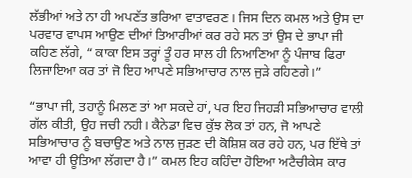ਲੱਭੀਆਂ ਅਤੇ ਨਾ ਹੀ ਅਪਣੱਤ ਭਰਿਆ ਵਾਤਾਵਰਣ। ਜਿਸ ਦਿਨ ਕਮਲ ਅਤੇ ਉਸ ਦਾ ਪਰਵਾਰ ਵਾਪਸ ਆਉਣ ਦੀਆਂ ਤਿਆਰੀਆਂ ਕਰ ਰਹੇ ਸਨ ਤਾਂ ਉਸ ਦੇ ਭਾਪਾ ਜੀ ਕਹਿਣ ਲੱਗੇ, “ ਕਾਕਾ ਇਸ ਤਰ੍ਹਾਂ ਤੂੰ ਹਰ ਸਾਲ ਹੀ ਨਿਆਣਿਆ ਨੂੰ ਪੰਜਾਬ ਫਿਰਾ ਲਿਜਾਇਆ ਕਰ ਤਾਂ ਜੋ ਇਹ ਆਪਣੇ ਸਭਿਆਚਾਰ ਨਾਲ ਜੁੜੇ ਰਹਿਣਗੇ।”

“ਭਾਪਾ ਜੀ, ਤਹਾਨੂੰ ਮਿਲਣ ਤਾਂ ਆ ਸਕਦੇ ਹਾਂ, ਪਰ ਇਹ ਜਿਹੜੀ ਸਭਿਆਚਾਰ ਵਾਲੀ ਗੱਲ ਕੀਤੀ, ਉਹ ਜਚੀ ਨਹੀ। ਕੈਨੇਡਾ ਵਿਚ ਕੁੱਝ ਲੋਕ ਤਾਂ ਹਨ, ਜੋ ਆਪਣੇ ਸਭਿਆਚਾਰ ਨੂੰ ਬਚਾਉਣ ਅਤੇ ਨਾਲ ਜੁੜਣ ਦੀ ਕੋਸ਼ਿਸ਼ ਕਰ ਰਹੇ ਹਨ, ਪਰ ਇੱਥੇ ਤਾਂ ਆਵਾ ਹੀ ਊਤਿਆ ਲੱਗਦਾ ਹੈ।” ਕਮਲ ਇਹ ਕਹਿੰਦਾ ਹੋਇਆ ਅਟੈਚੀਕੇਸ ਕਾਰ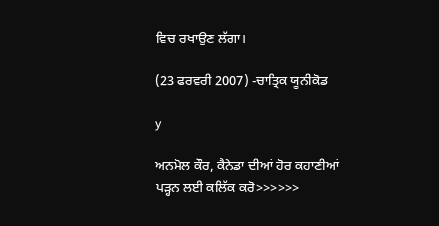ਵਿਚ ਰਖਾਉਣ ਲੱਗਾ।

(23 ਫਰਵਰੀ 2007) -ਚਾਤ੍ਰਿਕ ਯੂਨੀਕੋਡ

y

ਅਨਮੋਲ ਕੌਰ, ਕੈਨੇਡਾ ਦੀਆਂ ਹੋਰ ਕਹਾਣੀਆਂ ਪੜ੍ਹਨ ਲਈ ਕਲਿੱਕ ਕਰੋ>>>>>>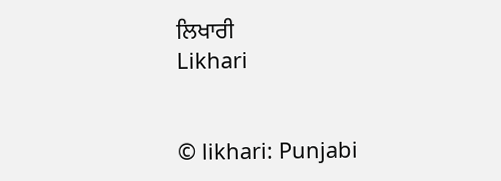ਲਿਖਾਰੀ
Likhari


© likhari: Punjabi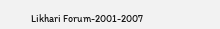Likhari Forum-2001-2007